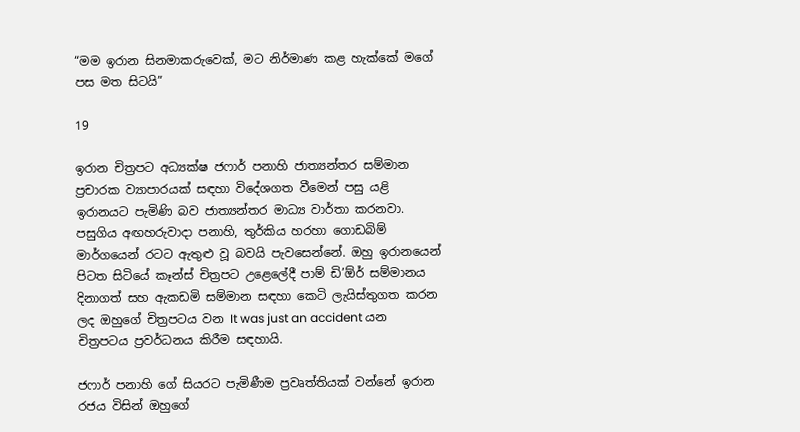“මම ඉරාන සිනමාකරුවෙක්, මට නිර්මාණ කළ හැක්කේ මගේ පස මත සිටයි”

19

ඉරාන චිත්‍රපට අධ්‍යක්ෂ ජෆාර් පනාහි ජාත්‍යන්තර සම්මාන ප්‍රචාරක ව්‍යාපාරයක් සඳහා විදේශගත වීමෙන් පසු යළි ඉරානයට පැමිණි බව ජාත්‍යන්තර මාධ්‍ය වාර්තා කරනවා. පසුගිය අඟහරුවාදා පනාහි, තුර්කිය හරහා ගොඩබිම් මාර්ගයෙන් රටට ඇතුළු වූ බවයි පැවසෙන්නේ. ඔහු ඉරානයෙන් පිටත සිටියේ කෑන්ස් චිත්‍රපට උළෙලේදී පාම් ඩි’ඕර් සම්මානය දිනාගත් සහ ඇකඩමි සම්මාන සඳහා කෙටි ලැයිස්තුගත කරන ලද ඔහුගේ චිත්‍රපටය වන It was just an accident යන චිත්‍රපටය ප්‍රවර්ධනය කිරීම සඳහායි.

ජෆාර් පනාහි ගේ සියරට පැමිණීම ප්‍රවෘත්තියක් වන්නේ ඉරාන රජය විසින් ඔහුගේ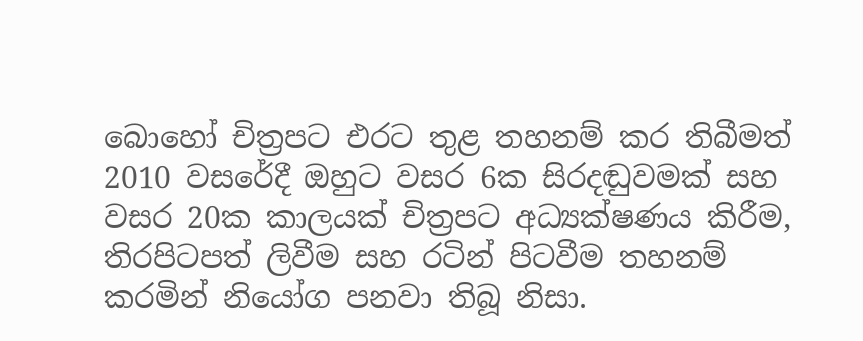බොහෝ චිත්‍රපට එරට තුළ තහනම් කර තිබීමත්
2010 වසරේදී ඔහුට වසර 6ක සිරදඬුවමක් සහ වසර 20ක කාලයක් චිත්‍රපට අධ්‍යක්ෂණය කිරීම, තිරපිටපත් ලිවීම සහ රටින් පිටවීම තහනම් කරමින් නියෝග පනවා තිබූ නිසා.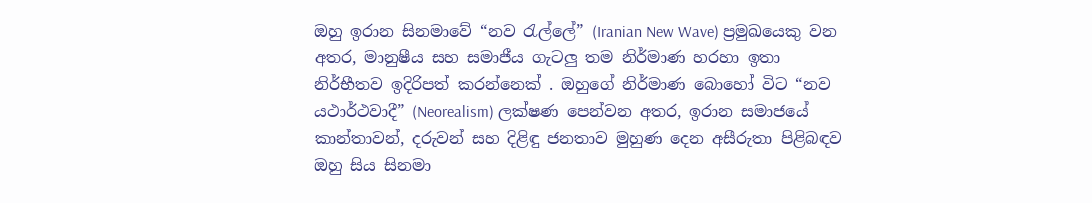ඔහු ඉරාන සිනමාවේ “නව රැල්ලේ” (Iranian New Wave) ප්‍රමුඛයෙකු වන අතර, මානුෂීය සහ සමාජීය ගැටලු තම නිර්මාණ හරහා ඉතා නිර්භීතව ඉදිරිපත් කරන්නෙක් . ඔහුගේ නිර්මාණ බොහෝ විට “නව යථාර්ථවාදී” (Neorealism) ලක්ෂණ පෙන්වන අතර, ඉරාන සමාජයේ කාන්තාවන්, දරුවන් සහ දිළිඳු ජනතාව මුහුණ දෙන අසීරුතා පිළිබඳව ඔහු සිය සිනමා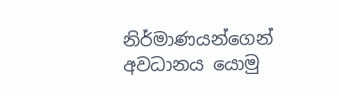නිර්මාණයන්ගෙන් අවධානය යොමු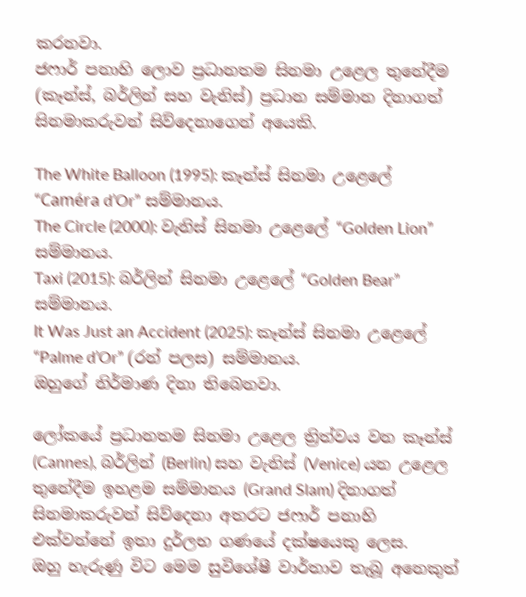කරනවා.
ජෆාර් පනාහි ලොව ප්‍රධානතම සිනමා උළෙල තුනේදීම (කෑන්ස්, බර්ලින් සහ වැනිස්) ප්‍රධාන සම්මාන දිනාගත් සිනමාකරුවන් සිව්දෙනාගෙන් අයෙකි.

The White Balloon (1995): කෑන්ස් සිනමා උළෙලේ “Caméra d’Or” සම්මානය.
The Circle (2000): වැනිස් සිනමා උළෙලේ “Golden Lion” සම්මානය.
Taxi (2015): බර්ලින් සිනමා උළෙලේ “Golden Bear” සම්මානය.
It Was Just an Accident (2025): කෑන්ස් සිනමා උළෙලේ “Palme d’Or” (රන් පලස) සම්මානය.
ඔහුගේ නිර්මාණ දිනා තිබෙනවා.

ලෝකයේ ප්‍රධානතම සිනමා උළෙල ත්‍රිත්වය වන කෑන්ස් (Cannes), බර්ලින් (Berlin) සහ වැනිස් (Venice) යන උළෙල තුනේදීම ඉහළම සම්මානය (Grand Slam) දිනාගත් සිනමාකරුවන් සිව්දෙනා අතරට ජෆාර් පනාහි එක්වන්නේ ඉතා දුර්ලභ ගණයේ දක්ෂයෙකු ලෙස.
ඔහු හැරුණු විට මෙම සුවිශේෂී වාර්තාව තැබූ අනෙකුත්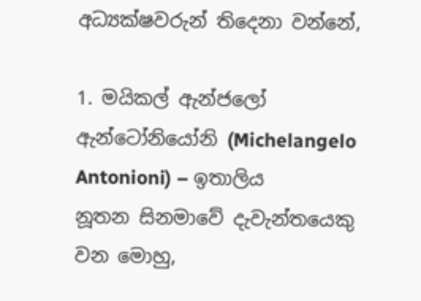අධ්‍යක්ෂවරුන් තිදෙනා වන්නේ,

1. මයිකල් ඇන්ජලෝ ඇන්ටෝනියෝනි (Michelangelo Antonioni) – ඉතාලිය
නූතන සිනමාවේ දැවැන්තයෙකු වන මොහු,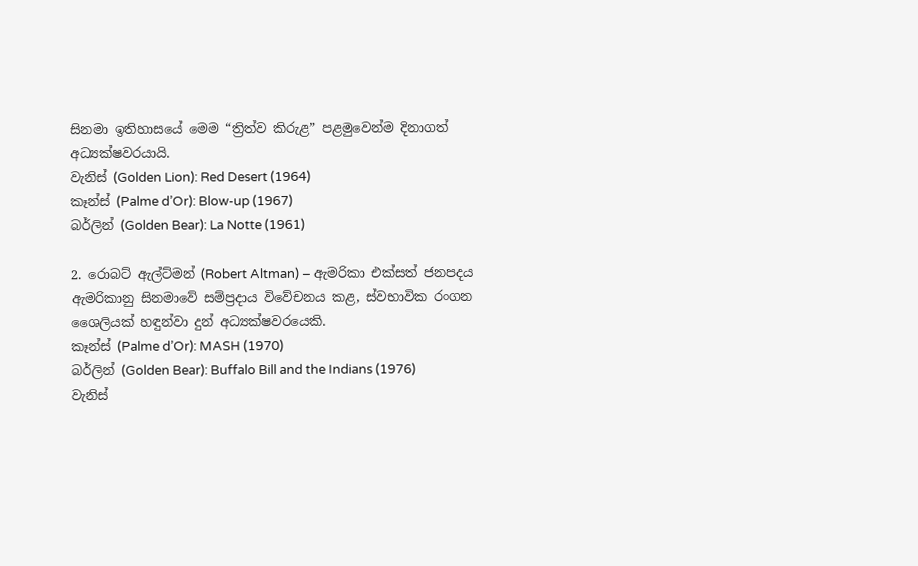සිනමා ඉතිහාසයේ මෙම “ත්‍රිත්ව කිරුළ” පළමුවෙන්ම දිනාගත් අධ්‍යක්ෂවරයායි.
වැනිස් (Golden Lion): Red Desert (1964)
කෑන්ස් (Palme d’Or): Blow-up (1967)
බර්ලින් (Golden Bear): La Notte (1961)

2. රොබට් ඇල්ට්මන් (Robert Altman) – ඇමරිකා එක්සත් ජනපදය
ඇමරිකානු සිනමාවේ සම්ප්‍රදාය විවේචනය කළ, ස්වභාවික රංගන ශෛලියක් හඳුන්වා දුන් අධ්‍යක්ෂවරයෙකි.
කෑන්ස් (Palme d’Or): MASH (1970)
බර්ලින් (Golden Bear): Buffalo Bill and the Indians (1976)
වැනිස්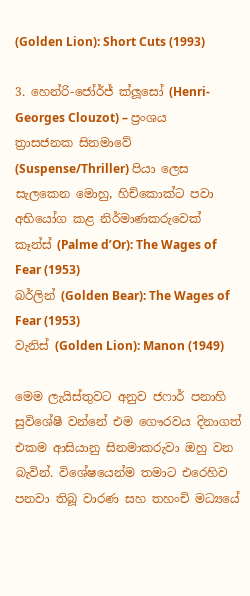(Golden Lion): Short Cuts (1993)

3. හෙන්රි-ජෝර්ජ් ක්ලූසෝ (Henri-Georges Clouzot) – ප්‍රංශය
ත්‍රාසජනක සිනමාවේ (Suspense/Thriller) පියා ලෙස සැලකෙන මොහු, හිච්කොක්ට පවා අභියෝග කළ නිර්මාණකරුවෙක්
කෑන්ස් (Palme d’Or): The Wages of Fear (1953)
බර්ලින් (Golden Bear): The Wages of Fear (1953)
වැනිස් (Golden Lion): Manon (1949)

මෙම ලැයිස්තුවට අනුව ජෆාර් පනාහි සුවිශේෂී වන්නේ එම ගෞරවය දිනාගත් එකම ආසියානු සිනමාකරුවා ඔහු වන බැවින්. විශේෂයෙන්ම තමාට එරෙහිව පනවා තිබූ වාරණ සහ තහංචි මධ්‍යයේ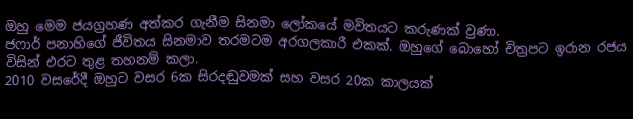ඔහු මෙම ජයග්‍රහණ අත්කර ගැනීම සිනමා ලෝකයේ මවිතයට කරුණක් වුණා.
ජෆාර් පනාහිගේ ජීවිතය සිනමාව තරමටම අරගලකාරී එකක්. ඔහුගේ බොහෝ චිත්‍රපට ඉරාන රජය විසින් එරට තුළ තහනම් කලා.
2010 වසරේදී ඔහුට වසර 6ක සිරදඬුවමක් සහ වසර 20ක කාලයක්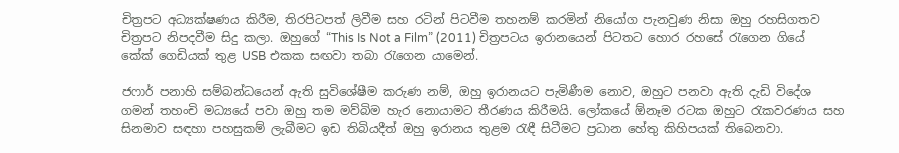චිත්‍රපට අධ්‍යක්ෂණය කිරීම, තිරපිටපත් ලිවීම සහ රටින් පිටවීම තහනම් කරමින් නියෝග පැනවුණ නිසා ඔහු රහසිගතව චිත්‍රපට නිපදවීම සිදු කලා. ඔහුගේ “This Is Not a Film” (2011) චිත්‍රපටය ඉරානයෙන් පිටතට හොර රහසේ රැගෙන ගියේ කේක් ගෙඩියක් තුළ USB එකක සඟවා තබා රැගෙන යාමෙන්.

ජෆාර් පනාහි සම්බන්ධයෙන් ඇති සුවිශේෂීම කරුණ නම්, ඔහු ඉරානයට පැමිණීම නොව, ඔහුට පනවා ඇති දැඩි විදේශ ගමන් තහංචි මධ්‍යයේ පවා ඔහු තම මව්බිම හැර නොයාමට තීරණය කිරීමයි. ලෝකයේ ඕනෑම රටක ඔහුට රැකවරණය සහ සිනමාව සඳහා පහසුකම් ලැබීමට ඉඩ තිබියදීත් ඔහු ඉරානය තුළම රැඳී සිටීමට ප්‍රධාන හේතු කිහිපයක් තිබෙනවා.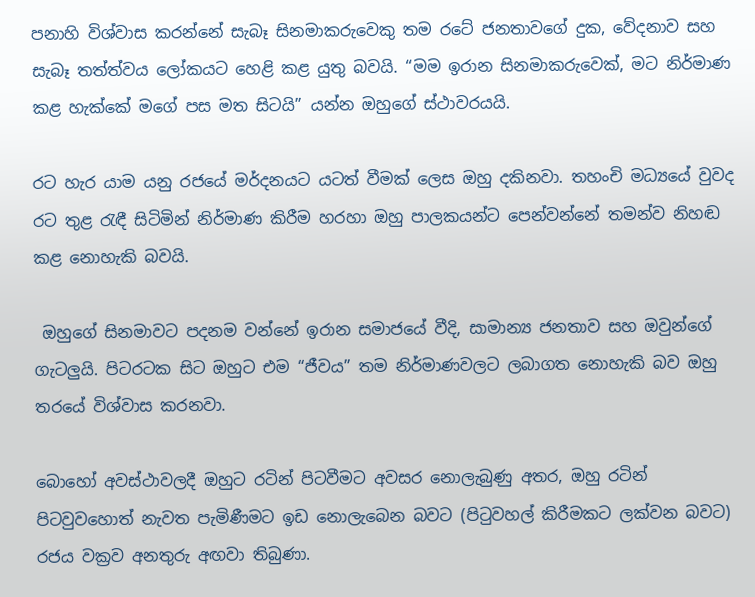පනාහි විශ්වාස කරන්නේ සැබෑ සිනමාකරුවෙකු තම රටේ ජනතාවගේ දුක, වේදනාව සහ සැබෑ තත්ත්වය ලෝකයට හෙළි කළ යුතු බවයි. “මම ඉරාන සිනමාකරුවෙක්, මට නිර්මාණ කළ හැක්කේ මගේ පස මත සිටයි” යන්න ඔහුගේ ස්ථාවරයයි.

රට හැර යාම යනු රජයේ මර්දනයට යටත් වීමක් ලෙස ඔහු දකිනවා. තහංචි මධ්‍යයේ වුවද රට තුළ රැඳී සිටිමින් නිර්මාණ කිරීම හරහා ඔහු පාලකයන්ට පෙන්වන්නේ තමන්ව නිහඬ කළ නොහැකි බවයි.

 ඔහුගේ සිනමාවට පදනම වන්නේ ඉරාන සමාජයේ වීදි, සාමාන්‍ය ජනතාව සහ ඔවුන්ගේ ගැටලුයි. පිටරටක සිට ඔහුට එම “ජීවය” තම නිර්මාණවලට ලබාගත නොහැකි බව ඔහු තරයේ විශ්වාස කරනවා.

බොහෝ අවස්ථාවලදී ඔහුට රටින් පිටවීමට අවසර නොලැබුණු අතර, ඔහු රටින් පිටවුවහොත් නැවත පැමිණීමට ඉඩ නොලැබෙන බවට (පිටුවහල් කිරීමකට ලක්වන බවට) රජය වක්‍රව අනතුරු අඟවා තිබුණා.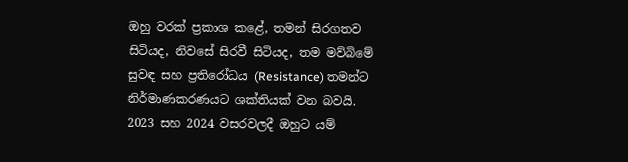ඔහු වරක් ප්‍රකාශ කළේ, තමන් සිරගතව සිටියද, නිවසේ සිරවී සිටියද, තම මව්බිමේ සුවඳ සහ ප්‍රතිරෝධය (Resistance) තමන්ට නිර්මාණකරණයට ශක්තියක් වන බවයි. 2023 සහ 2024 වසරවලදී ඔහුට යම්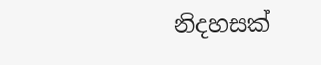නිදහසක්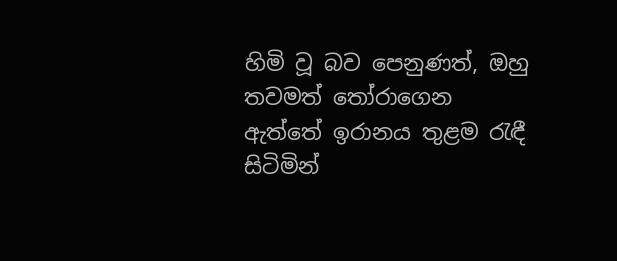හිමි වූ බව පෙනුණත්, ඔහු තවමත් තෝරාගෙන ඇත්තේ ඉරානය තුළම රැඳී සිටිමින්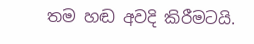තම හඬ අවදි කිරීමටයි.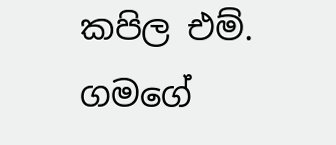කපිල එම්. ගමගේ